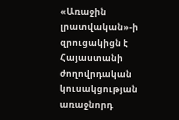«Առաջին լրատվական»-ի զրուցակիցն է Հայաստանի ժողովրդական կուսակցության առաջնորդ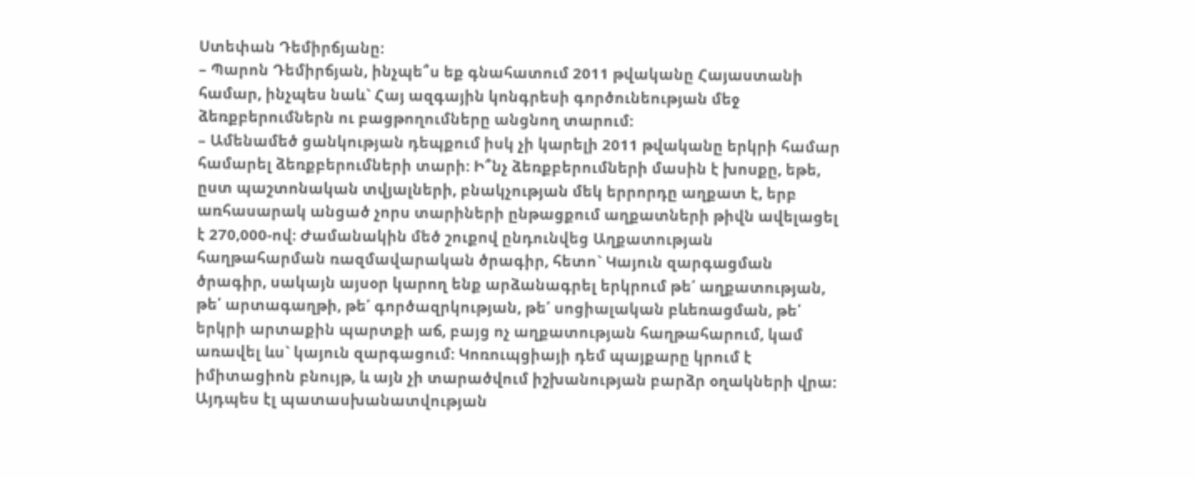Ստեփան Դեմիրճյանը:
– Պարոն Դեմիրճյան, ինչպե՞ս եք գնահատում 2011 թվականը Հայաստանի համար, ինչպես նաև` Հայ ազգային կոնգրեսի գործունեության մեջ ձեռքբերումներն ու բացթողումները անցնող տարում:
– Ամենամեծ ցանկության դեպքում իսկ չի կարելի 2011 թվականը երկրի համար համարել ձեռքբերումների տարի: Ի՞նչ ձեռքբերումների մասին է խոսքը, եթե, ըստ պաշտոնական տվյալների, բնակչության մեկ երրորդը աղքատ է, երբ առհասարակ անցած չորս տարիների ընթացքում աղքատների թիվն ավելացել է 270,000-ով: Ժամանակին մեծ շուքով ընդունվեց Աղքատության հաղթահարման ռազմավարական ծրագիր, հետո` Կայուն զարգացման ծրագիր, սակայն այսօր կարող ենք արձանագրել երկրում թե՛ աղքատության, թե՛ արտագաղթի, թե՛ գործազրկության, թե՛ սոցիալական բևեռացման, թե՛ երկրի արտաքին պարտքի աճ, բայց ոչ աղքատության հաղթահարում, կամ առավել ևս` կայուն զարգացում: Կոռուպցիայի դեմ պայքարը կրում է իմիտացիոն բնույթ, և այն չի տարածվում իշխանության բարձր օղակների վրա: Այդպես էլ պատասխանատվության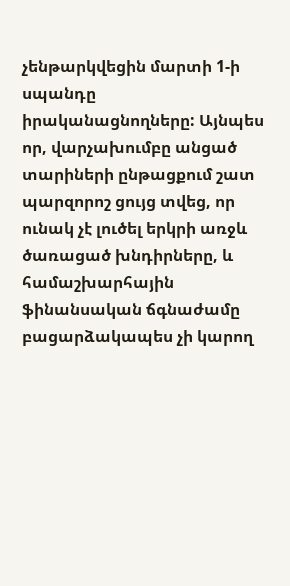չենթարկվեցին մարտի 1-ի սպանդը իրականացնողները: Այնպես որ, վարչախումբը անցած տարիների ընթացքում շատ պարզորոշ ցույց տվեց, որ ունակ չէ լուծել երկրի առջև ծառացած խնդիրները, և համաշխարհային ֆինանսական ճգնաժամը բացարձակապես չի կարող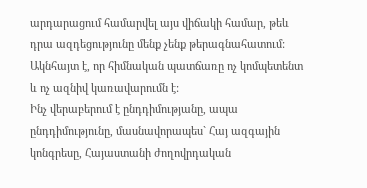արդարացում համարվել այս վիճակի համար, թեև դրա ազդեցությունը մենք չենք թերագնահատում: Ակնհայտ է, որ հիմնական պատճառը ոչ կոմպետենտ և ոչ ազնիվ կառավարումն է:
Ինչ վերաբերում է ընդդիմությանը, ապա ընդդիմությունը, մասնավորապես` Հայ ազգային կոնգրեսը, Հայաստանի ժողովրդական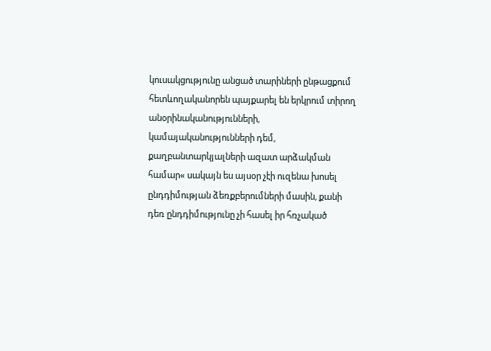կուսակցությունը անցած տարիների ընթացքում հետևողականորեն պայքարել են երկրում տիրող անօրինականությունների, կամայականությունների դեմ, քաղբանտարկյալների ազատ արձակման համար« սակայն ես այսօր չէի ուզենա խոսել ընդդիմության ձեռքբերումների մասին, քանի դեռ ընդդիմությունը չի հասել իր հռչակած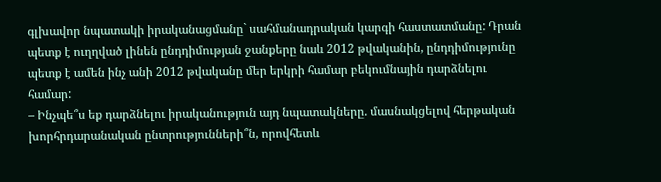գլխավոր նպատակի իրականացմանը` սահմանադրական կարգի հաստատմանը: Դրան պետք է ուղղված լինեն ընդդիմության ջանքերը նաև 2012 թվականին, ընդդիմությունը պետք է ամեն ինչ անի 2012 թվականը մեր երկրի համար բեկումնային դարձնելու համար:
– Ինչպե՞ս եք դարձնելու իրականություն այդ նպատակները. մասնակցելով հերթական խորհրդարանական ընտրությունների՞ն, որովհետև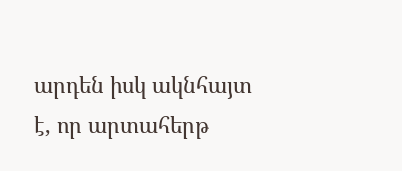արդեն իսկ ակնհայտ է, որ արտահերթ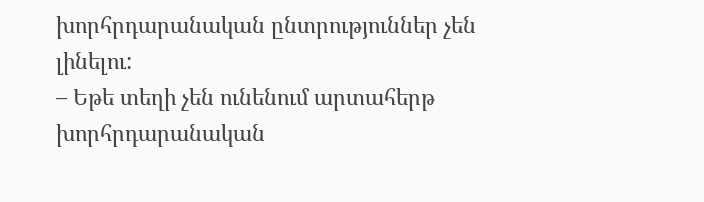խորհրդարանական ընտրություններ չեն լինելու:
– Եթե տեղի չեն ունենում արտահերթ խորհրդարանական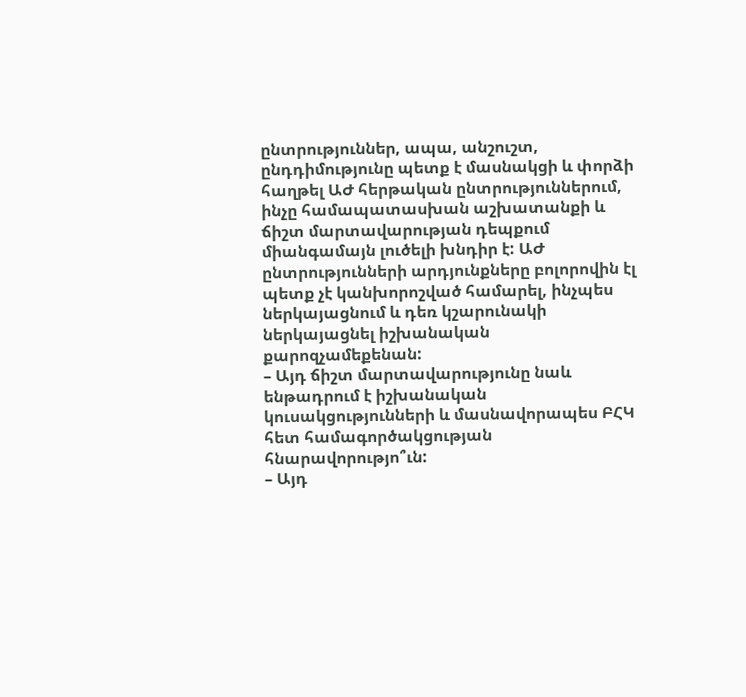ընտրություններ, ապա, անշուշտ, ընդդիմությունը պետք է մասնակցի և փորձի հաղթել ԱԺ հերթական ընտրություններում, ինչը համապատասխան աշխատանքի և ճիշտ մարտավարության դեպքում միանգամայն լուծելի խնդիր է: ԱԺ ընտրությունների արդյունքները բոլորովին էլ պետք չէ կանխորոշված համարել, ինչպես ներկայացնում և դեռ կշարունակի ներկայացնել իշխանական քարոզչամեքենան:
– Այդ ճիշտ մարտավարությունը նաև ենթադրում է իշխանական կուսակցությունների և մասնավորապես ԲՀԿ հետ համագործակցության հնարավորությո՞ւն:
– Այդ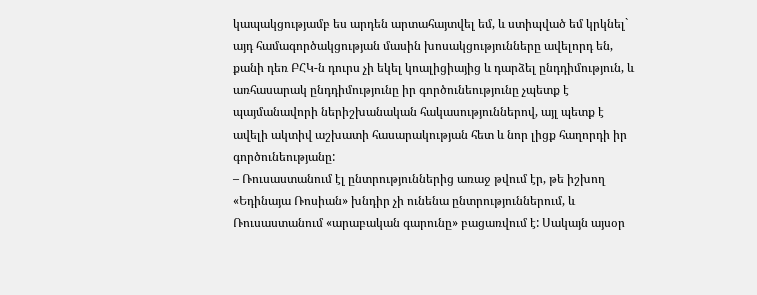կապակցությամբ ես արդեն արտահայտվել եմ, և ստիպված եմ կրկնել` այդ համագործակցության մասին խոսակցությունները ավելորդ են, քանի դեռ ԲՀԿ-ն դուրս չի եկել կոալիցիայից և դարձել ընդդիմություն, և առհասարակ ընդդիմությունը իր գործունեությունը չպետք է պայմանավորի ներիշխանական հակասություններով, այլ պետք է ավելի ակտիվ աշխատի հասարակության հետ և նոր լիցք հաղորդի իր գործունեությանը:
– Ռուսաստանում էլ ընտրություններից առաջ թվում էր, թե իշխող «Եդինայա Ռոսիան» խնդիր չի ունենա ընտրություններում, և Ռուսաստանում «արաբական գարունը» բացառվում է: Սակայն այսօր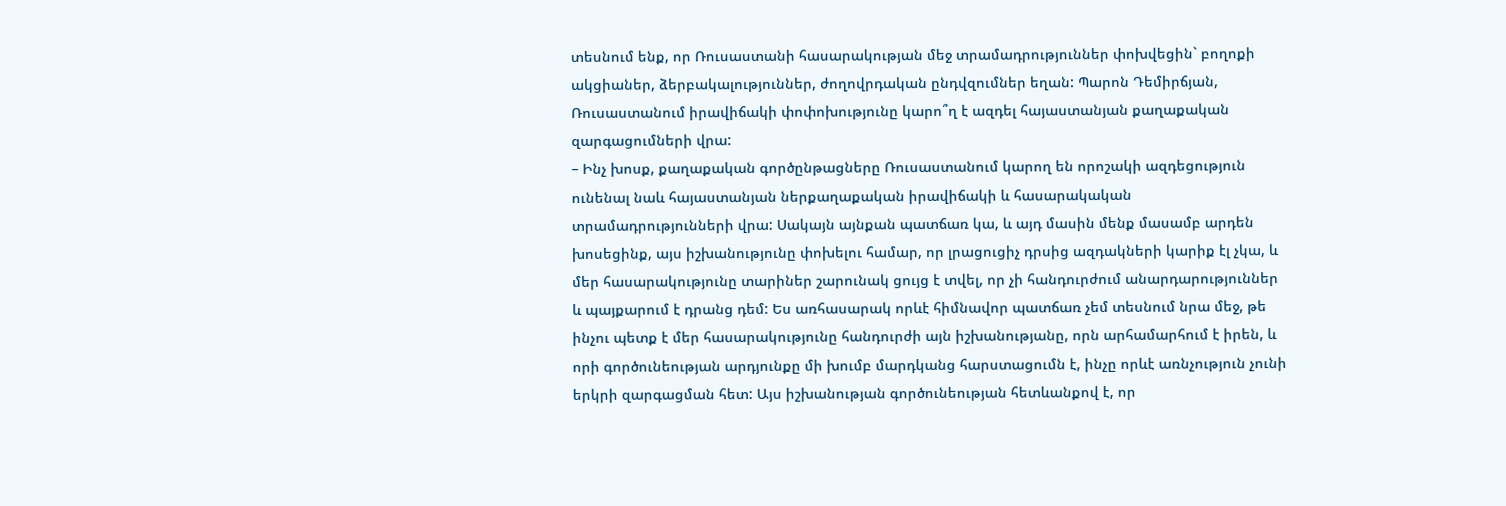տեսնում ենք, որ Ռուսաստանի հասարակության մեջ տրամադրություններ փոխվեցին` բողոքի ակցիաներ, ձերբակալություններ, ժողովրդական ընդվզումներ եղան: Պարոն Դեմիրճյան, Ռուսաստանում իրավիճակի փոփոխությունը կարո՞ղ է ազդել հայաստանյան քաղաքական զարգացումների վրա:
– Ինչ խոսք, քաղաքական գործընթացները Ռուսաստանում կարող են որոշակի ազդեցություն ունենալ նաև հայաստանյան ներքաղաքական իրավիճակի և հասարակական տրամադրությունների վրա: Սակայն այնքան պատճառ կա, և այդ մասին մենք մասամբ արդեն խոսեցինք, այս իշխանությունը փոխելու համար, որ լրացուցիչ դրսից ազդակների կարիք էլ չկա, և մեր հասարակությունը տարիներ շարունակ ցույց է տվել, որ չի հանդուրժում անարդարություններ և պայքարում է դրանց դեմ: Ես առհասարակ որևէ հիմնավոր պատճառ չեմ տեսնում նրա մեջ, թե ինչու պետք է մեր հասարակությունը հանդուրժի այն իշխանությանը, որն արհամարհում է իրեն, և որի գործունեության արդյունքը մի խումբ մարդկանց հարստացումն է, ինչը որևէ առնչություն չունի երկրի զարգացման հետ: Այս իշխանության գործունեության հետևանքով է, որ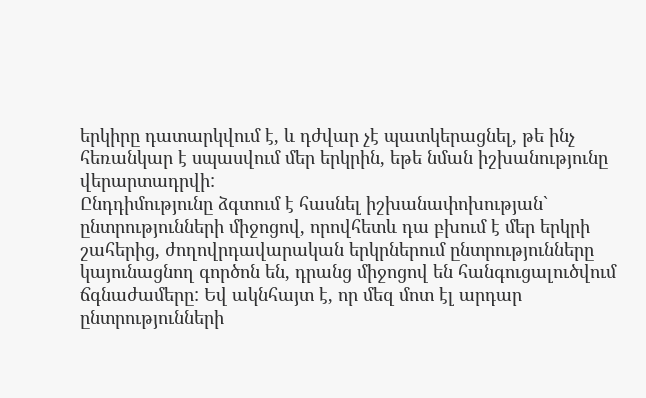երկիրը դատարկվում է, և դժվար չէ պատկերացնել, թե ինչ հեռանկար է սպասվում մեր երկրին, եթե նման իշխանությունը վերարտադրվի:
Ընդդիմությունը ձգտում է հասնել իշխանափոխության` ընտրությունների միջոցով, որովհետև դա բխում է մեր երկրի շահերից, ժողովրդավարական երկրներում ընտրությունները կայունացնող գործոն են, դրանց միջոցով են հանգուցալուծվում ճգնաժամերը: Եվ ակնհայտ է, որ մեզ մոտ էլ արդար ընտրությունների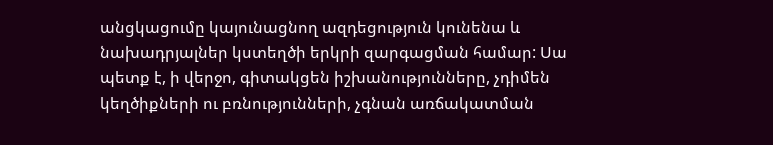անցկացումը կայունացնող ազդեցություն կունենա և նախադրյալներ կստեղծի երկրի զարգացման համար: Սա պետք է, ի վերջո, գիտակցեն իշխանությունները, չդիմեն կեղծիքների ու բռնությունների, չգնան առճակատման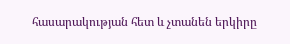հասարակության հետ և չտանեն երկիրը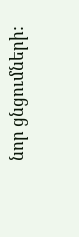նոր ցնցումների: